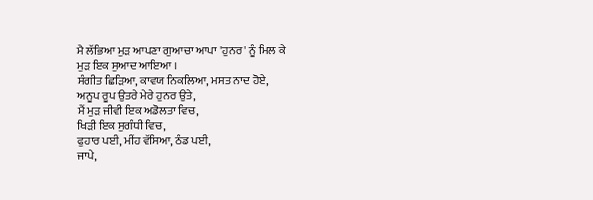ਮੈ ਲੱਭਿਆ ਮੁੜ ਆਪਣਾ ਗੁਆਚਾ ਆਪਾ 'ਹੁਨਰ' ਨੂੰ ਮਿਲ ਕੇ
ਮੁੜ ਇਕ ਸੁਆਦ ਆਇਆ ।
ਸੰਗੀਤ ਛਿੜਿਆ, ਕਾਵਯ ਨਿਕਲਿਆ, ਮਸਤ ਨਾਦ ਹੋਏ,
ਅਨੂਪ ਰੂਪ ਉਤਰੇ ਮੇਰੇ ਹੁਨਰ ਉਤੇ,
ਮੈਂ ਮੁੜ ਜੀਵੀ ਇਕ ਅਡੋਲਤਾ ਵਿਚ,
ਖਿੜੀ ਇਕ ਸੁਗੰਧੀ ਵਿਚ,
ਫੁਹਾਰ ਪਈ, ਮੀਂਹ ਵੱਸਿਆ, ਠੰਡ ਪਈ,
ਜਾਪੇ,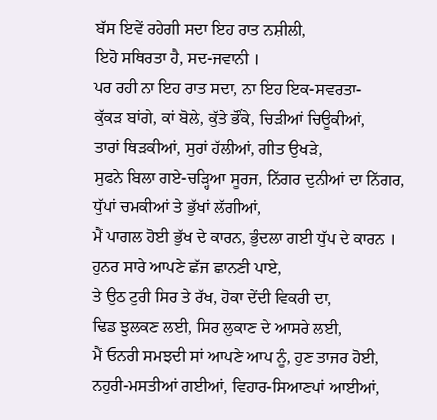ਬੱਸ ਇਵੇਂ ਰਹੇਗੀ ਸਦਾ ਇਹ ਰਾਤ ਨਸ਼ੀਲੀ,
ਇਹੋ ਸਥਿਰਤਾ ਹੈ, ਸਦ-ਜਵਾਨੀ ।
ਪਰ ਰਹੀ ਨਾ ਇਹ ਰਾਤ ਸਦਾ, ਨਾ ਇਹ ਇਕ-ਸਵਰਤਾ-
ਕੁੱਕੜ ਬਾਂਗੇ, ਕਾਂ ਬੋਲੇ, ਕੁੱਤੇ ਭੌਂਕੇ, ਚਿੜੀਆਂ ਚਿਊਕੀਆਂ,
ਤਾਰਾਂ ਥਿੜਕੀਆਂ, ਸੁਰਾਂ ਹੱਲੀਆਂ, ਗੀਤ ਉਖੜੇ,
ਸੁਫਨੇ ਬਿਲਾ ਗਏ-ਚੜ੍ਹਿਆ ਸੂਰਜ, ਨਿੱਗਰ ਦੁਨੀਆਂ ਦਾ ਨਿੱਗਰ,
ਧੁੱਪਾਂ ਚਮਕੀਆਂ ਤੇ ਭੁੱਖਾਂ ਲੱਗੀਆਂ,
ਮੈਂ ਪਾਗਲ ਹੋਈ ਭੁੱਖ ਦੇ ਕਾਰਨ, ਭੁੰਦਲਾ ਗਈ ਧੁੱਪ ਦੇ ਕਾਰਨ ।
ਹੁਨਰ ਸਾਰੇ ਆਪਣੇ ਛੱਜ ਛਾਨਣੀ ਪਾਏ,
ਤੇ ਉਠ ਟੁਰੀ ਸਿਰ ਤੇ ਰੱਖ, ਹੋਕਾ ਦੇਂਦੀ ਵਿਕਰੀ ਦਾ,
ਢਿਡ ਝੁਲਕਣ ਲਈ, ਸਿਰ ਲੁਕਾਣ ਦੇ ਆਸਰੇ ਲਈ,
ਮੈਂ ਓਨਰੀ ਸਮਝਦੀ ਸਾਂ ਆਪਣੇ ਆਪ ਨੂੰ, ਹੁਣ ਤਾਜਰ ਹੋਈ,
ਨਹੁਰੀ-ਮਸਤੀਆਂ ਗਈਆਂ, ਵਿਹਾਰ-ਸਿਆਣਪਾਂ ਆਈਆਂ,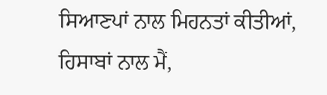ਸਿਆਣਪਾਂ ਨਾਲ ਮਿਹਨਤਾਂ ਕੀਤੀਆਂ, ਹਿਸਾਬਾਂ ਨਾਲ ਮੈਂ,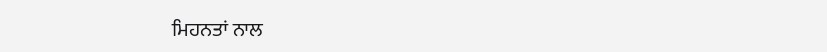ਮਿਹਨਤਾਂ ਨਾਲ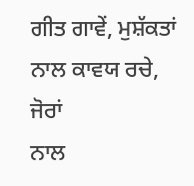ਗੀਤ ਗਾਵੇਂ, ਮੁਸ਼ੱਕਤਾਂ ਨਾਲ ਕਾਵਯ ਰਚੇ, ਜੋਰਾਂ
ਨਾਲ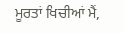ਮੂਰਤਾਂ ਖਿਚੀਆਂ ਮੈਂ,